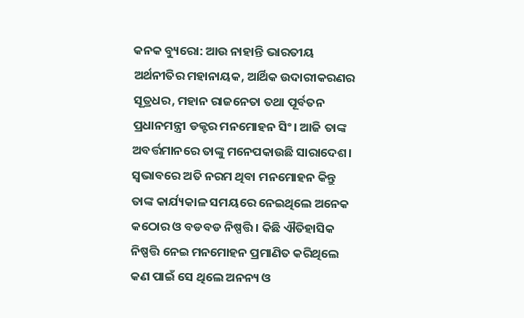କନକ ବ୍ୟୁରୋ: ଆଉ ନାହାନ୍ତି ଭାରତୀୟ ଅର୍ଥନୀତିର ମହାନାୟକ, ଆର୍ଥିକ ଉଦାରୀକରଣର ସୂତ୍ରଧର, ମହାନ ରାଜନେତା ତଥା ପୂର୍ବତନ ପ୍ରଧାନମନ୍ତ୍ରୀ ଡକ୍ଟର ମନମୋହନ ସିଂ। ଆଜି ତାଙ୍କ ଅବର୍ତ୍ତମାନରେ ତାଙ୍କୁ ମନେପକାଉଛି ସାରାଦେଶ। ସ୍ୱଭାବରେ ଅତି ନରମ ଥିବା ମନମୋହନ କିନ୍ତୁ ତାଙ୍କ କାର୍ଯ୍ୟକାଳ ସମୟରେ ନେଇଥିଲେ ଅନେକ କଠୋର ଓ ବଡବଡ ନିଷ୍ପତ୍ତି । କିଛି ଐତିହାସିକ ନିଷ୍ପତ୍ତି ନେଇ ମନମୋହନ ପ୍ରମାଣିତ କରିଥିଲେ କଣ ପାଇଁ ସେ ଥିଲେ ଅନନ୍ୟ ଓ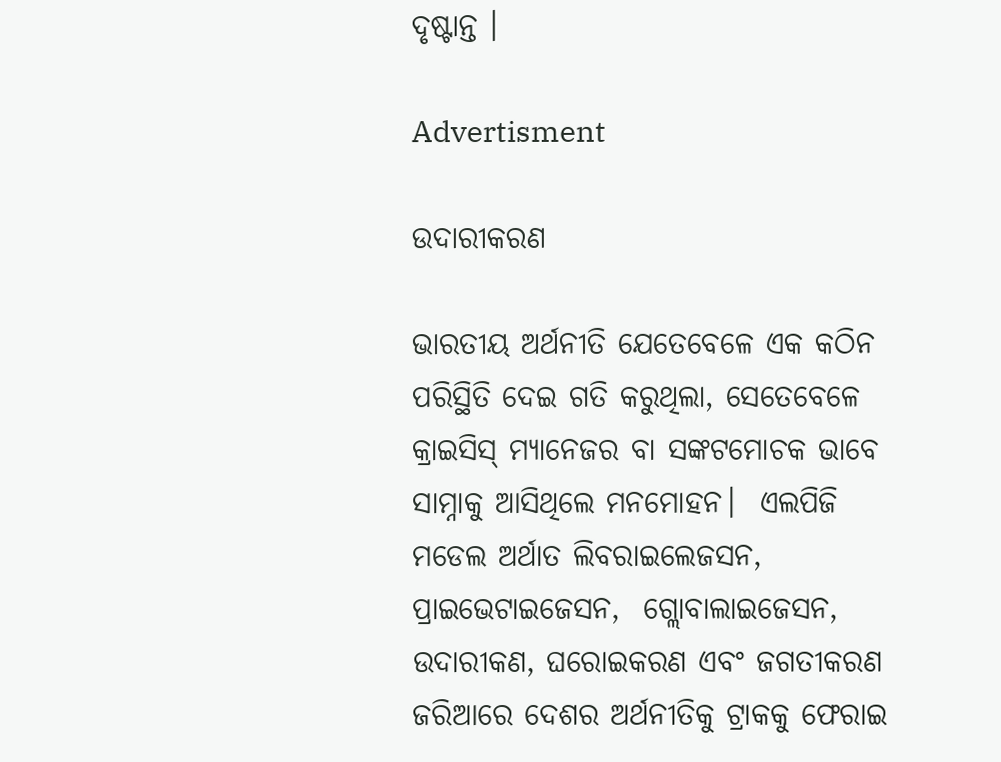ଦୃଷ୍ଟାନ୍ତ ।

Advertisment

ଉଦାରୀକରଣ

ଭାରତୀୟ ଅର୍ଥନୀତି ଯେତେବେଳେ ଏକ କଠିନ ପରିସ୍ଥିତି ଦେଇ ଗତି କରୁଥିଲା, ସେତେବେଳେ କ୍ରାଇସିସ୍ ମ୍ୟାନେଜର ବା ସଙ୍କଟମୋଚକ ଭାବେ ସାମ୍ନାକୁ ଆସିଥିଲେ ମନମୋହନ।  ଏଲପିଜି ମଡେଲ ଅର୍ଥାତ ଲିବରାଇଲେଜସନ,  ପ୍ରାଇଭେଟାଇଜେସନ,  ଗ୍ଲୋବାଲାଇଜେସନ, ଉଦାରୀକଣ, ଘରୋଇକରଣ ଏବଂ ଜଗତୀକରଣ ଜରିଆରେ ଦେଶର ଅର୍ଥନୀତିକୁ ଟ୍ରାକକୁ ଫେରାଇ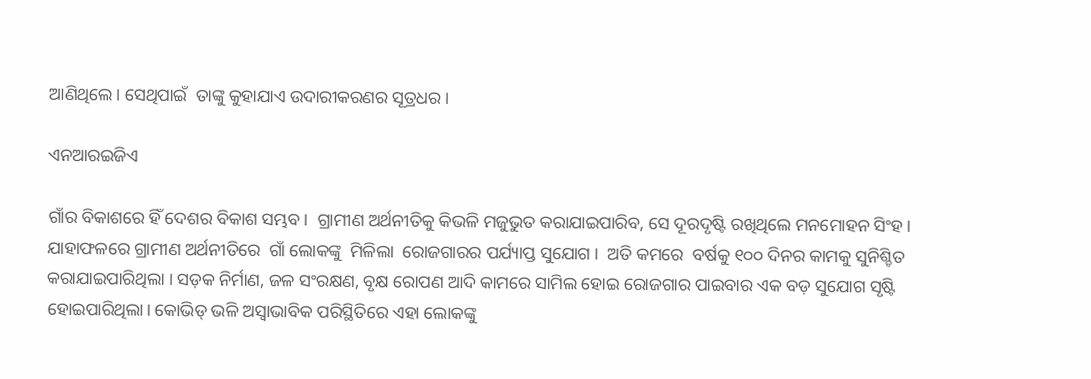ଆଣିଥିଲେ। ସେଥିପାଇଁ  ତାଙ୍କୁ କୁହାଯାଏ ଉଦାରୀକରଣର ସୂତ୍ରଧର ।

ଏନଆରଇଜିଏ

ଗାଁର ବିକାଶରେ ହିଁ ଦେଶର ବିକାଶ ସମ୍ଭବ।  ଗ୍ରାମୀଣ ଅର୍ଥନୀତିକୁ କିଭଳି ମଜୁଭୁତ କରାଯାଇପାରିବ, ସେ ଦୂରଦୃଷ୍ଟି ରଖିଥିଲେ ମନମୋହନ ସିଂହ।  ଯାହାଫଳରେ ଗ୍ରାମୀଣ ଅର୍ଥନୀତିରେ  ଗାଁ ଲୋକଙ୍କୁ  ମିଳିଲା  ରୋଜଗାରର ପର୍ଯ୍ୟାପ୍ତ ସୁଯୋଗ ।  ଅତି କମରେ  ବର୍ଷକୁ ୧୦୦ ଦିନର କାମକୁ ସୁନିଶ୍ଚିତ କରାଯାଇପାରିଥିଲା । ସଡ଼କ ନିର୍ମାଣ, ଜଳ ସଂରକ୍ଷଣ, ବୃକ୍ଷ ରୋପଣ ଆଦି କାମରେ ସାମିଲ ହୋଇ ରୋଜଗାର ପାଇବାର ଏକ ବଡ଼ ସୁଯୋଗ ସୃଷ୍ଟି ହୋଇପାରିଥିଲା। କୋଭିଡ୍ ଭଳି ଅସ୍ୱାଭାବିକ ପରିସ୍ଥିତିରେ ଏହା ଲୋକଙ୍କୁ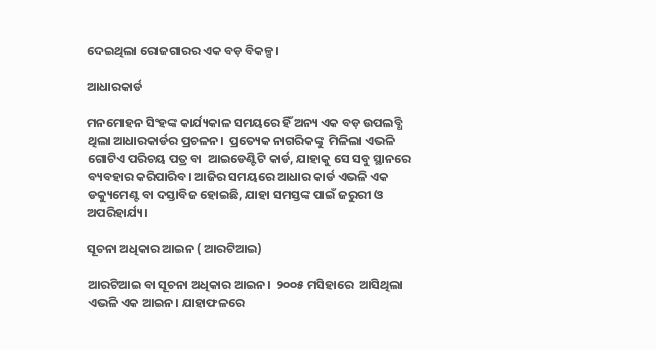ଦେଇଥିଲା ରୋଜଗାରର ଏକ ବଡ଼ ବିକଳ୍ପ।

ଆଧାରକାର୍ଡ

ମନମୋହନ ସିଂହଙ୍କ କାର୍ଯ୍ୟକାଳ ସମୟରେ ହିଁ ଅନ୍ୟ ଏକ ବଡ଼ ଉପଲବ୍ଧି ଥିଲା ଆଧାରକାର୍ଡର ପ୍ରଚଳନ।  ପ୍ରତ୍ୟେକ ନାଗରିକଙ୍କୁ  ମିଳିଲା ଏଭଳି ଗୋଟିଏ ପରିଚୟ ପତ୍ର ବା  ଆଇଡେଣ୍ଟିଟି କାର୍ଡ, ଯାହାକୁ ସେ ସବୁ ସ୍ଥାନରେ ବ୍ୟବହାର କରିପାରିବ। ଆଜିର ସମୟରେ ଆଧାର କାର୍ଡ ଏଭଳି ଏକ ଡକ୍ୟୁମେଣ୍ଟ ବା ଦସ୍ତାବିଜ ହୋଇଛି, ଯାହା ସମସ୍ତଙ୍କ ପାଇଁ ଜରୁରୀ ଓ ଅପରିହାର୍ଯ୍ୟ।

ସୂଚନା ଅଧିକାର ଆଇନ ( ଆରଟିଆଇ)

ଆରଟିଆଇ ବା ସୂଚନା ଅଧିକାର ଆଇନ।  ୨୦୦୫ ମସିହାରେ  ଆସିଥିଲା ଏଭଳି ଏକ ଆଇନ। ଯାହାଫଳରେ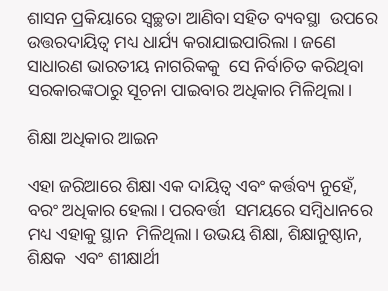ଶାସନ ପ୍ରକିୟାରେ ସ୍ୱଚ୍ଛତା ଆଣିବା ସହିତ ବ୍ୟବସ୍ଥା  ଉପରେ ଉତ୍ତରଦାୟିତ୍ୱ ମଧ୍ୟ ଧାର୍ଯ୍ୟ କରାଯାଇପାରିଲା । ଜଣେ ସାଧାରଣ ଭାରତୀୟ ନାଗରିକକୁ  ସେ ନିର୍ବାଚିତ କରିଥିବା ସରକାରଙ୍କଠାରୁ ସୂଚନା ପାଇବାର ଅଧିକାର ମିଳିଥିଲା।

ଶିକ୍ଷା ଅଧିକାର ଆଇନ

ଏହା ଜରିଆରେ ଶିକ୍ଷା ଏକ ଦାୟିତ୍ୱ ଏବଂ କର୍ତ୍ତବ୍ୟ ନୁହେଁ, ବରଂ ଅଧିକାର ହେଲା। ପରବର୍ତ୍ତୀ  ସମୟରେ ସମ୍ୱିଧାନରେ ମଧ୍ୟ ଏହାକୁ ସ୍ଥାନ  ମିଳିଥିଲା। ଉଭୟ ଶିକ୍ଷା, ଶିକ୍ଷାନୁଷ୍ଠାନ, ଶିକ୍ଷକ  ଏବଂ ଶୀକ୍ଷାର୍ଥୀ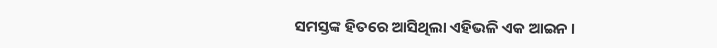ସମସ୍ତଙ୍କ ହିତରେ ଆସିଥିଲା ଏହିଭଳି ଏକ ଆଇନ ।